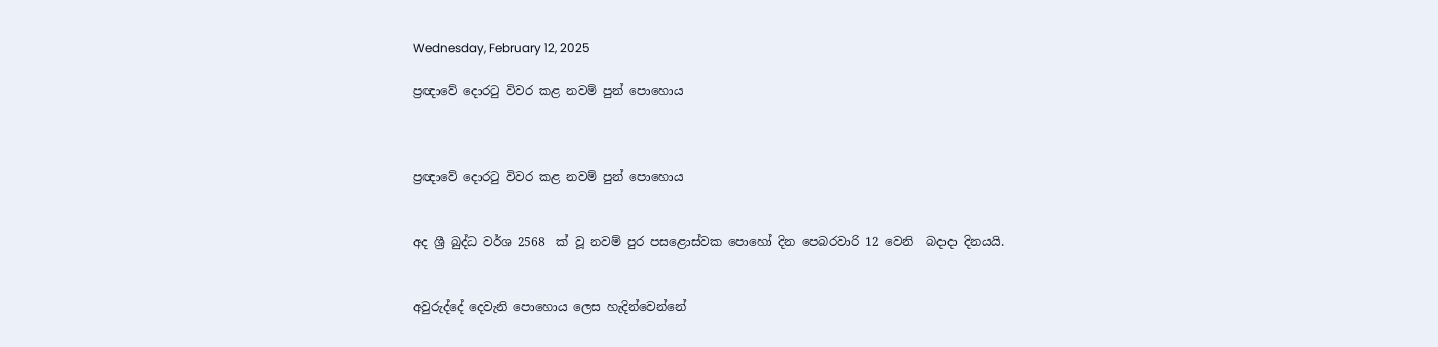Wednesday, February 12, 2025

ප්‍රඥාවේ දොරටු විවර කළ නවම් පුන් පොහොය



ප්‍රඥාවේ දොරටු විවර කළ නවම් පුන් පොහොය


අද ශ්‍රී බුද්ධ වර්ශ 2568  ක් වූ නවම් පුර පසළොස්වක පොහෝ දින පෙබරවාරි 12 වෙනි  බදාදා දිනයයි.


අවුරුද්දේ දෙවැනි පොහොය ලෙස හැදින්වෙන්නේ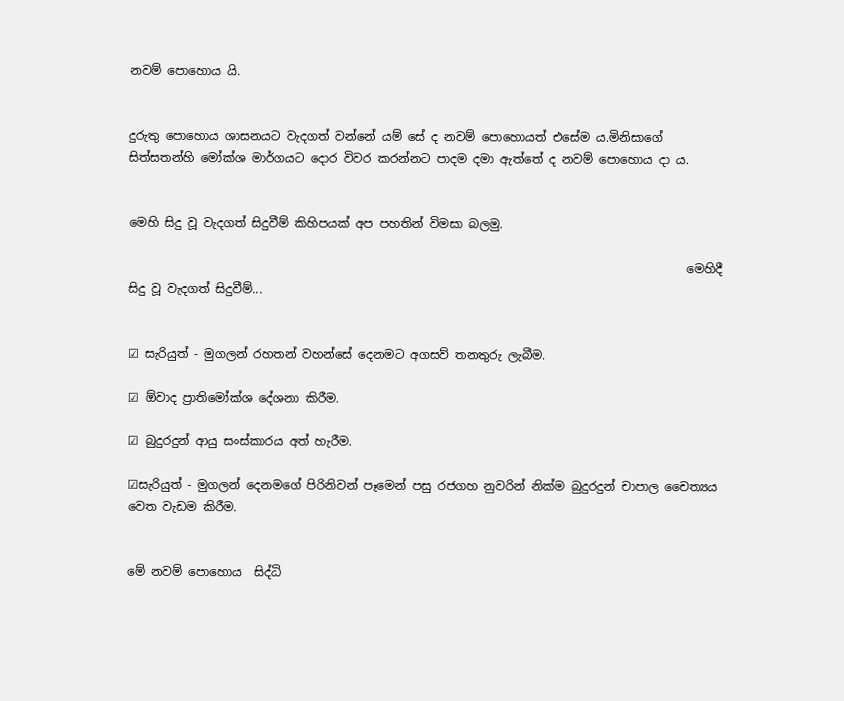නවම් පොහොය යි.


දුරුතු පොහොය ශාසනයට වැදගත් වන්නේ යම් සේ ද නවම් පොහොයත් එසේම ය.මිනිසාගේ සිත්සතන්හි මෝක්ශ මාර්ගයට දොර විවර කරන්නට පාදම දමා ඇත්තේ ද නවම් පොහොය දා ය.


මෙහි සිදු වූ වැදගත් සිදුවීම් කිහිපයක් අප පහතින් විමසා බලමු.

                                                                                             මෙහිදී සිදු වූ වැදගත් සිදුවීම්...


☑ සැරියුත් - මුගලන්‍ රහතන් වහන්සේ දෙනමට අගසව් තනතුරු ලැබීම.

☑ ඕවාද ප්‍රාතිමෝක්ශ දේශනා කිරීම.

☑ බුදුරදුන් ආයු සංස්කාරය අත් හැරීම.

☑සැරියුත් - මුගලන් දෙනමගේ පිරිනිවන් පෑමෙන් පසු රජගහ නුවරින් නික්ම බුදුරදුන් චාපාල චෛත්‍යය වෙත වැඩම කිරීම.


මේ නවම් පොහොය  සිද්ධි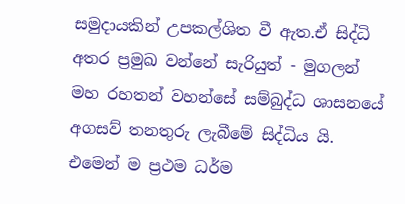සමුදායකින් උපකල්ශිත වී ඇත.ඒ සිද්ධි අතර ප්‍රමුඛ වන්නේ සැරියුත් - මුගලන් මහ රහතන් වහන්සේ සම්බුද්ධ ශාසනයේ අගසව් තනතුරු ලැබීමේ සිද්ධිය යි. එමෙන් ම ප්‍රථම ධර්ම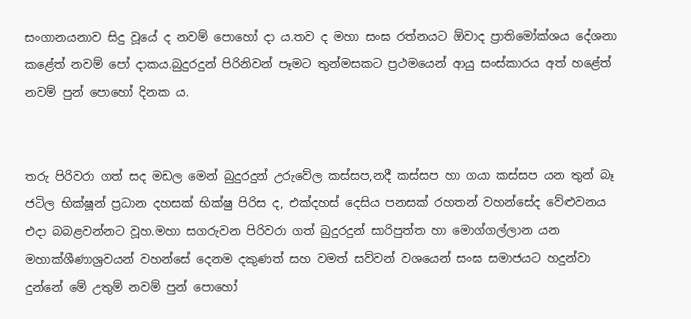සංගානයනාව සිදු වූයේ ද නවම් පොහෝ දා ය.තව ද මහා සංඝ රත්නයට ඕවාද ප්‍රාතිමෝක්ශය දේශනා කළේත් නවම් පෝ දාකය.බුදුරදුන් පිරිනිවන් පෑමට තුන්මසකට ප්‍රථමයෙන් ආයු සංස්කාරය අත් හළේත් නවම් පුන් පොහෝ දිනක ය.


තරු පිරිවරා ගත් සද මඩල මෙන් බුදුරදුන් උරුවේල කස්සප,නදී කස්සප හා ගයා කස්සප යන තුන් බෑ ජටිල භික්ෂූන් ප්‍රධාන දහසක් භික්ෂු පිරිස ද, එක්දහස් දෙසිය පනසක් රහතන් වහන්සේද වේළුවනය එදා බබළවන්නට වූහ.මහා සගරුවන පිරිවරා ගත් බුදුරදුන් සාරිපුත්ත හා මොග්ගල්ලාන යන මහාක්ශීණාශ්‍රවයන් වහන්සේ දෙනම දකුණත් සහ වමත් සව්වන් වශයෙන් සංඝ සමාජයට හදුන්වා දුන්නේ මේ උතුම් නවම් පුන් පොහෝ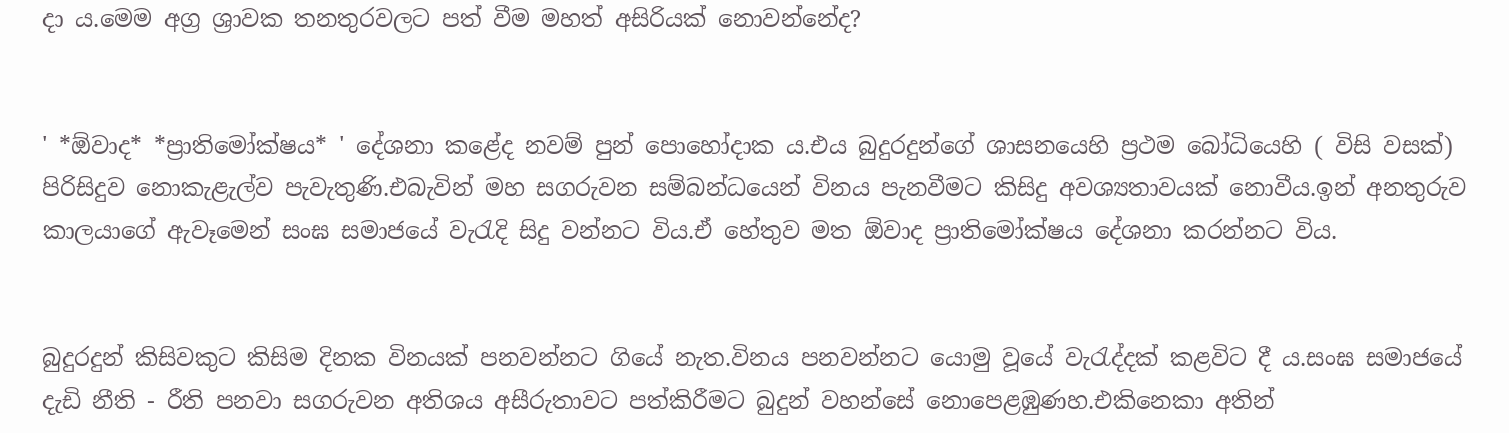දා ය.මෙම අග්‍ර ශ්‍රාවක තනතුරවලට පත් වීම මහත් අසිරියක් නොවන්නේද?


' *ඕවාද* *ප්‍රාතිමෝක්ෂය* ' දේශනා කළේද නවම් පුන් පොහෝදාක ය.එය බුදුරදුන්ගේ ශාසනයෙහි ප්‍රථම බෝධියෙහි ( විසි වසක්) පිරිසිදුව නොකැළැල්ව පැවැතුණි.එබැවින් මහ සගරුවන සම්බන්ධයෙන් විනය පැනවීමට කිසිදු අවශ්‍යතාවයක් නොවීය.ඉන් අනතුරුව කාලයාගේ ඇවෑමෙන් සංඝ සමාජයේ වැරැදි සිදු වන්නට විය.ඒ හේතුව මත ඕවාද ප්‍රාතිමෝක්ෂය දේශනා කරන්නට විය.


බුදුරදුන් කිසිවකුට කිසිම දිනක විනයක් පනවන්නට ගියේ නැත.විනය පනවන්නට යොමු වූයේ වැරැද්දක් කළවිට දී ය.සංඝ සමාජයේ දැඩි නීති - රීති පනවා සගරුවන අතිශය අසීරුතාවට පත්කිරීමට බුදුන් වහන්සේ නොපෙළඹුණහ.එකිනෙකා අතින්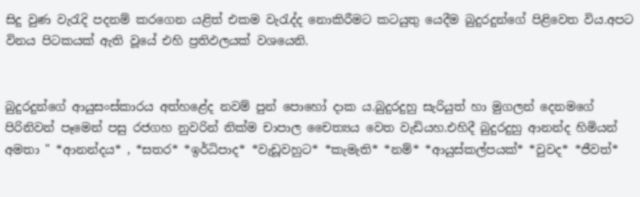සිදු වුණ වැරැදි පදනම් කරගෙන යළිත් එකම වැරැද්ද නොකිරීමට කටයුතු යෙදීම බුදුරදුන්ගේ පිළිවෙත විය.අපට විනය පිටකයක් ඇති වූයේ එහි ප්‍රතිඵලයක් වශයෙනි.


බුදුරදුන්ගේ ආයුසංස්කාරය අත්හළේද නවම් පුන් පොහෝ දාක ය.බුදුරදුහු සැරියුත් හා මුගලන් දෙනමගේ පිරිනිවන් පෑමෙන් පසු රජගහ නුවරින් නික්ම චාපාල චෛත්‍යය වෙත වැඩියහ.එහිදී බුදුරදුහු ආනන්ද හිමියන් අමතා " *ආනන්දය* , *සතර* *ඉර්ධිපාද* *වැඩූවහුට* *කැමැති* *නම්* *ආයුස්කල්පයක්* *වුවද* *ජීවත්*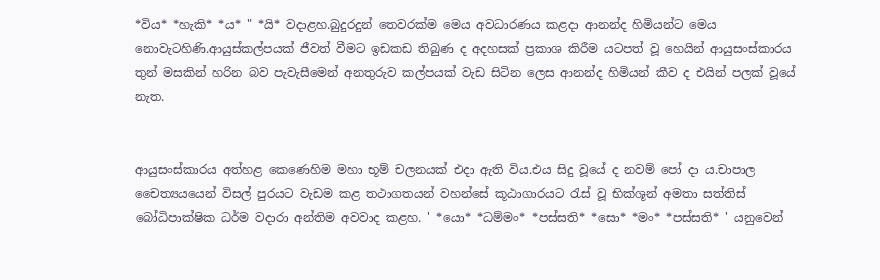*විය* *හැකි* *ය* " *යි* වදාළහ.බුදුරදුන් තෙවරක්ම මෙය අවධාරණය කළදා ආනන්ද හිමියන්ට මෙය නොවැටහිණි.ආයුස්කල්පයක් ජීවත් වීමට ඉඩකඩ තිබුණ ද අදහසක් ප්‍රකාශ කිරීම යටපත් වූ හෙයින් ආයුසංස්කාරය තුන් මසකින් හරින බව පැවැසීමෙන් අනතුරුව කල්පයක් වැඩ සිටින ලෙස ආනන්ද හිමියන් කීව ද එයින් පලක් වූයේ නැත.


ආයුසංස්කාරය අත්හළ කෙණෙහිම මහා භූම් චලනයක් එදා ඇති විය.එය සිදු වූයේ ද නවම් පෝ දා ය.චාපාල චෛත්‍යයයෙන් විසල් පුරයට වැඩම කළ තථාගතයන් වහන්සේ කූඨාගාරයට රැස් වූ භික්ශූන් අමතා සත්තිස් බෝධිපාක්ෂික ධර්ම වදාරා අන්තිම අවවාද කළහ. ' *යො* *ධම්මං* *පස්සති* *සො* *මං* *පස්සති* ' යනුවෙන්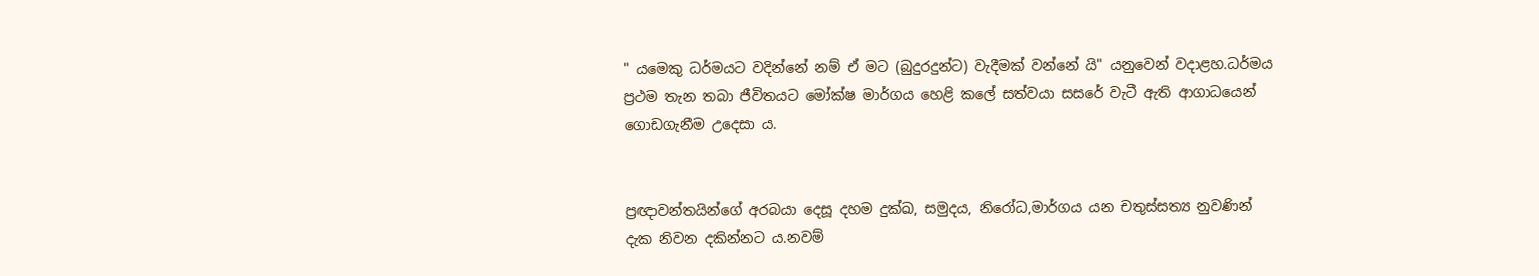" යමෙකු ධර්මයට වදින්නේ නම් ඒ මට (බුදුරදුන්ට) වැදීමක් වන්නේ යි" යනුවෙන් වදාළහ.ධර්මය ප්‍රථම තැන තබා ජීවිතයට මෝක්ෂ මාර්ගය හෙළි කලේ සත්වයා සසරේ වැටී ඇති ආගාධයෙන් ගොඩගැනීම උදෙසා ය.


ප්‍රඥාවන්තයින්ගේ අරබයා දෙසූ දහම දුක්ඛ, සමුදය, නිරෝධ,මාර්ගය යන චතුස්සත්‍ය නුවණින් දැක නිවන දකින්නට ය.නවම්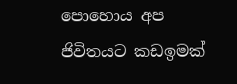පොහොය අප ජිවිතයට කඩඉමක්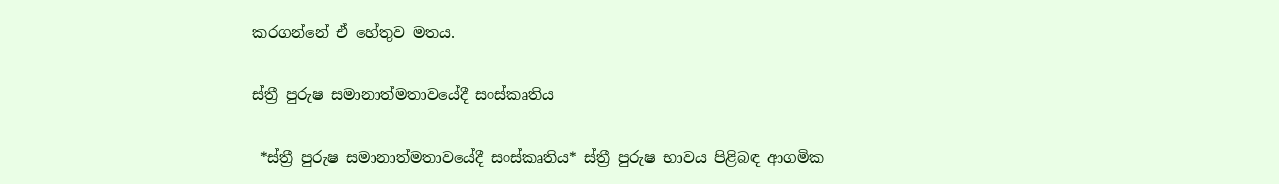කරගන්නේ ඒ හේතුව මතය.

ස්ත්‍රී පුරුෂ සමානාත්මතාවයේදී සංස්කෘතිය

 *ස්ත්‍රී පුරුෂ සමානාත්මතාවයේදී සංස්කෘතිය* ස්ත්‍රී පුරුෂ භාවය පිළිබඳ ආගමික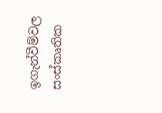ඉගැන්වීම්වල සංස්කෘතික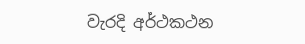වැරදි අර්ථකථන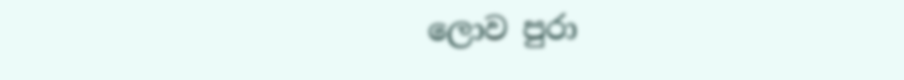ලොව පුරා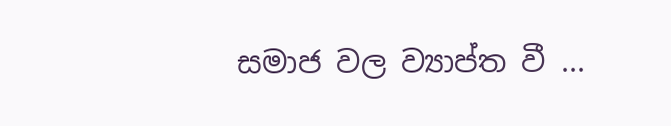සමාජ වල ව්‍යාප්ත වී ...